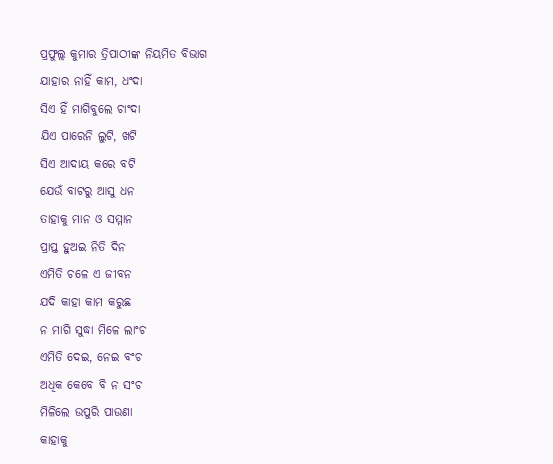ପ୍ରଫୁଲ୍ଲ କୁମାର ତ୍ରିପାଠୀଙ୍କ ନିୟମିତ ବିଭାଗ
ଯାହାର ନାହିଁ କାମ, ଧଂଦା
ସିଏ ହିଁ ମାଗିବୁଲେ ଚାଂଦା
ଯିଏ ପାରେନି ଲୁଟି, ଖଟି
ସିଏ ଆଦାୟ କରେ ବଟି
ଯେଉଁ ବାଟରୁ ଆସୁ ଧନ
ତାହାକୁ ମାନ ଓ ସମ୍ମାନ
ପ୍ରାପ୍ତ ହୁଅଇ ନିତି ଦିନ
ଏମିତି ଚଳେ ଏ ଜୀବନ
ଯଦି କାହା କାମ କରୁଛ
ନ ମାଗି ସୁଦ୍ଧା ମିଳେ ଲାଂଚ
ଏମିତି ଦେଇ, ନେଇ ବଂଚ
ଅଧିକ କେବେ ବି ନ ସଂଚ
ମିଳିଲେ ଉପୁରି ପାଉଣା
କାହାକୁ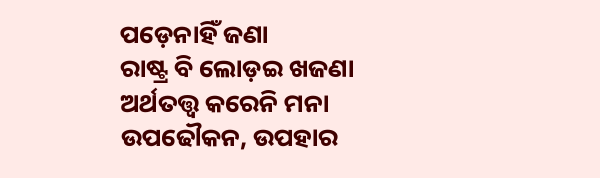ପଡ଼େନାହିଁ ଜଣା
ରାଷ୍ଟ୍ର ବି ଲୋଡ଼ଇ ଖଜଣା
ଅର୍ଥତତ୍ତ୍ୱ କରେନି ମନା
ଉପଢୌକନ, ଉପହାର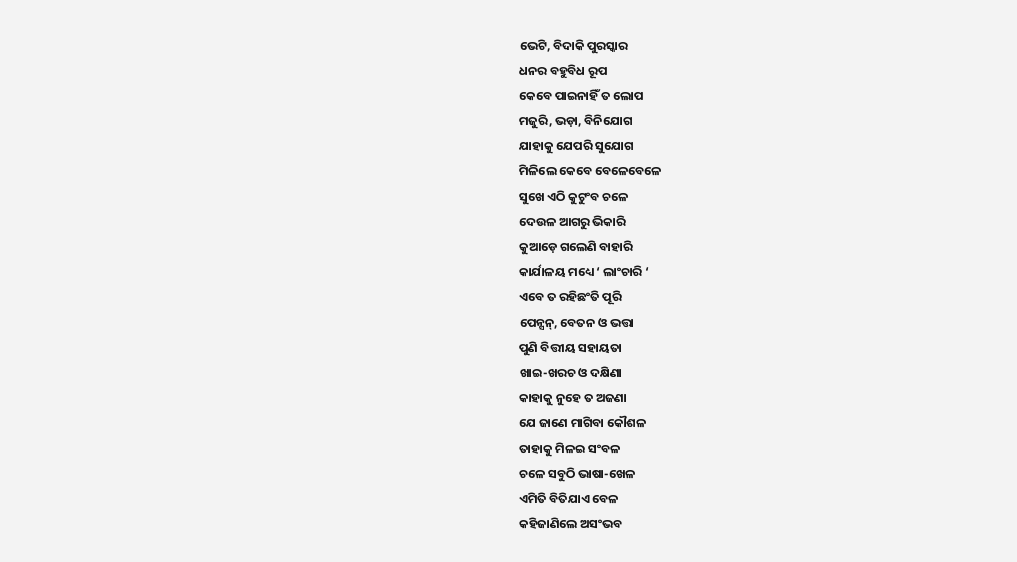ଭେଟି, ବିଦାକି ପୁରସ୍କାର
ଧନର ବହୁବିଧ ରୂପ
କେବେ ପାଇନାହିଁ ତ ଲୋପ
ମଜୁରି, ଭଡ଼ା, ବିନିଯୋଗ
ଯାହାକୁ ଯେପରି ସୁଯୋଗ
ମିଳିଲେ କେବେ ବେଳେବେଳେ
ସୁଖେ ଏଠି କୁଟୁଂବ ଚଳେ
ଦେଉଳ ଆଗରୁ ଭିକାରି
କୁଆଡ଼େ ଗଲେଣି ବାହାରି
କାର୍ଯାଳୟ ମଧ୍ୟେ ‘ ଲାଂଚାରି ‘
ଏବେ ତ ରହିଛଂତି ପୂରି
ପେନ୍ସନ୍, ବେତନ ଓ ଭତ୍ତା
ପୁଣି ବିତ୍ତୀୟ ସହାୟତା
ଖାଇ-ଖରଚ ଓ ଦକ୍ଷିଣା
କାହାକୁ ନୁହେ ତ ଅଜଣା
ଯେ ଜାଣେ ମାଗିବା କୌଶଳ
ତାହାକୁ ମିଳଇ ସଂବଳ
ଚଳେ ସବୁଠି ଭାଷା-ଖେଳ
ଏମିତି ବିତିଯାଏ ବେଳ
କହିଜାଣିଲେ ଅସଂଭବ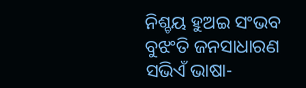ନିଶ୍ଚୟ ହୁଅଇ ସଂଭବ
ବୁଝଂତି ଜନସାଧାରଣ
ସଭିଏଁ ଭାଷା-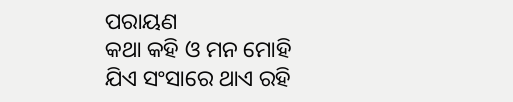ପରାୟଣ
କଥା କହି ଓ ମନ ମୋହି
ଯିଏ ସଂସାରେ ଥାଏ ରହି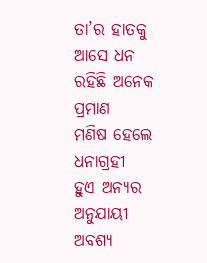ତା’ର ହାତକୁ ଆସେ ଧନ
ରହିଛି ଅନେକ ପ୍ରମାଣ
ମଣିଷ ହେଲେ ଧନାଗ୍ରହୀ
ହୁଏ ଅନ୍ୟର ଅନୁଯାୟୀ
ଅବଶ୍ୟ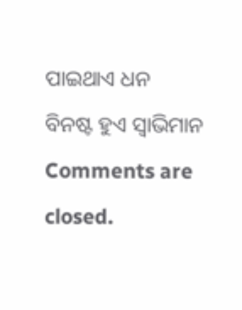ପାଇଥାଏ ଧନ
ବିନଷ୍ଟ ହୁଏ ସ୍ବାଭିମାନ
Comments are closed.